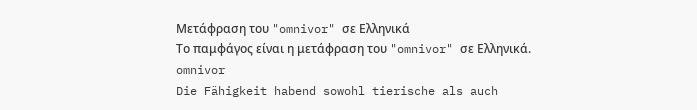Μετάφραση του "omnivor" σε Ελληνικά
Το παμφάγος είναι η μετάφραση του "omnivor" σε Ελληνικά.
omnivor
Die Fähigkeit habend sowohl tierische als auch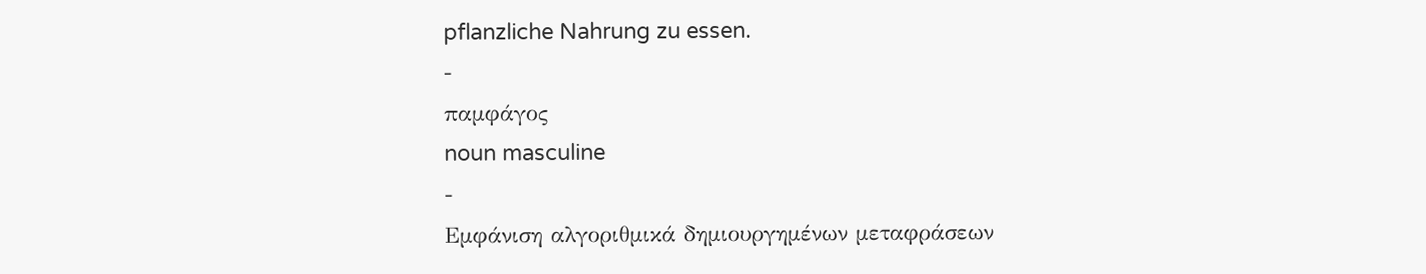pflanzliche Nahrung zu essen.
-
παμφάγος
noun masculine
-
Εμφάνιση αλγοριθμικά δημιουργημένων μεταφράσεων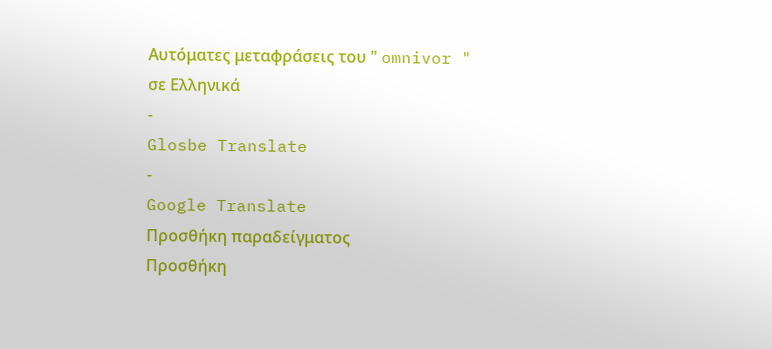Αυτόματες μεταφράσεις του " omnivor " σε Ελληνικά
-
Glosbe Translate
-
Google Translate
Προσθήκη παραδείγματος
Προσθήκη